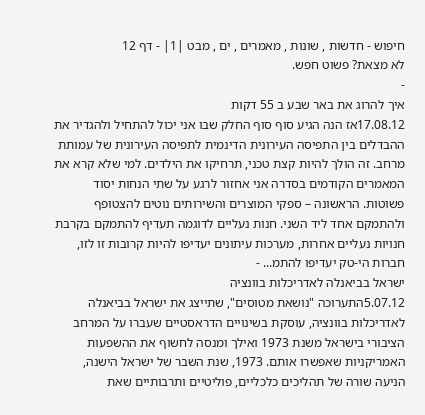חיפוש - חדשות , שונות , מאמרים , ים , מבט |1| - דף 12
לא מצאת? פשוט חפש.
-
איך להרוג את באר שבע ב 55 דקות
17.08.12אז הנה הגיע סוף סוף החלק שבו אני יכול להתחיל ולהגדיר את ההבדלים בין התפיסה העירונית הדינמית לתפיסה העירונית של עמותת מרחב. זה הולך להיות קצת טכני, תרחיקו את הילדים. למי שלא קרא את המאמרים הקודמים בסדרה אני אחזור לרגע על שתי הנחות יסוד פשוטות. הראשונה – ספקי המוצרים והשירותים נוטים להצטופף ולהתמקם אחד ליד השני. חנות נעליים לדוגמה תעדיף להתמקם בקרבת חנויות נעליים אחרות, מערכות עיתונים יעדיפו להיות קרובות זו לזו, חברות הי-טק יעדיפו להתמ... -
ישראל בביאנלה לאדריכלות בוונציה
5.07.12התערוכה "נושאת מטוסים", שתייצג את ישראל בביאנלה לאדריכלות בוונציה, עוסקת בשינויים הדראסטיים שעברו על המרחב הציבורי בישראל משנת 1973 ואילך ומנסה לחשוף את ההשפעות האמריקניות שאפשרו אותם. 1973, שנת השבר של ישראל הישנה, הניעה שורה של תהליכים כלכליים, פוליטיים ותרבותיים שאת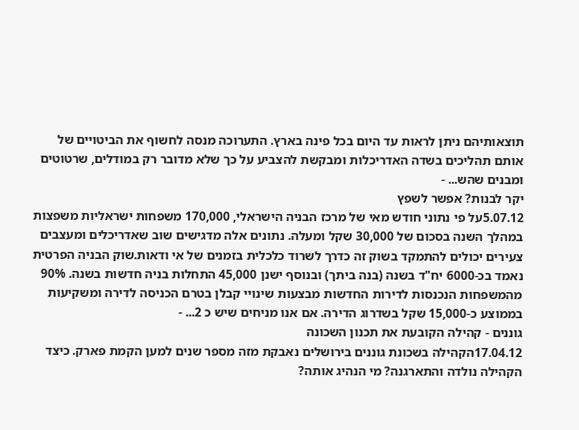תוצאותיהם ניתן לראות עד היום בכל פינה בארץ. התערוכה מנסה לחשוף את הביטויים של אותם תהליכים בשדה האדריכלות ומבקשת להצביע על כך שלא מדובר רק במודלים, שרטוטים ומבנים שהש... -
יקר לבנות? אפשר לשפץ
5.07.12על פי נתוני חודש מאי של מרכז הבניה הישראלי, 170,000 משפחות ישראליות משפצות במהלך השנה בסכום של 30,000 שקל ומעלה. נתונים אלה מדגישים שוב שאדריכלים ומעצבים צעירים יכולים להתמקד בשוק זה כדרך לשרוד כלכלית בזמנים של אי ודאות.שוק הבניה הפרטית נאמד בכ-6000 יח"ד בשנה (בנה ביתך) ובנוסף ישנן 45,000 התחלות בניה חדשות בשנה. 90% מהמשפחות הנכנסות לדירות החדשות מבצעות שינויי קבלן בטרם הכניסה לדירה ומשקיעות בממוצע כ-15,000 שקל בשדרוג הדירה. אם אנו מניחים שיש כ 2... -
גוננים - קהילה הקובעת את תכנון השכונה
17.04.12הקהילה בשכונת גוננים בירושלים נאבקת מזה מספר שנים למען הקמת פארק. כיצד הקהילה נולדה והתארגנה? מי הנהיג אותה?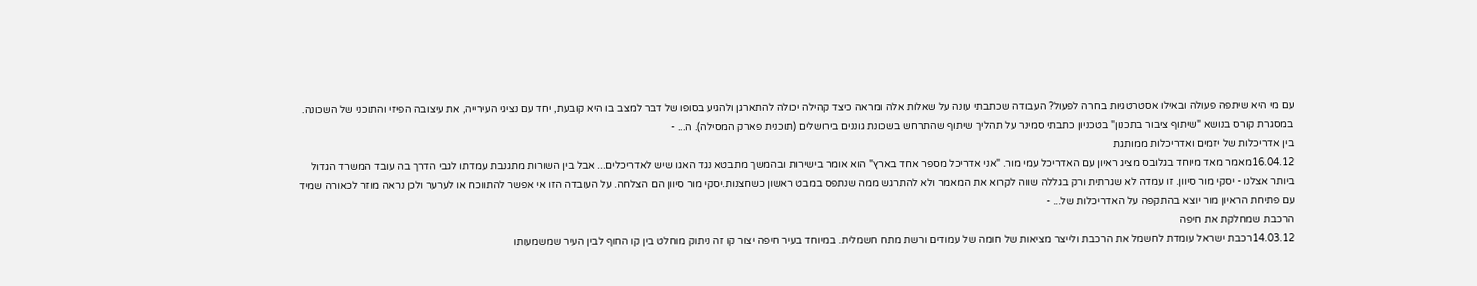עם מי היא שיתפה פעולה ובאילו אסטרטגיות בחרה לפעול? העבודה שכתבתי עונה על שאלות אלה ומראה כיצד קהילה יכולה להתארגן ולהגיע בסופו של דבר למצב בו היא קובעת, יחד עם נציגי העירייה, את עיצובה הפיזי והתוכני של השכונה. במסגרת קורס בנושא "שיתוף ציבור בתכנון" בטכניון כתבתי סמינר על תהליך שיתוף שהתרחש בשכונת גוננים בירושלים (תוכנית פארק המסילה). ה... -
בין אדריכלות של יזמים ואדריכלות ממותגת
16.04.12מאמר מאד מיוחד בגלובס מציג ראיון עם האדריכל עמי מור. "אני אדריכל מספר אחד בארץ" הוא אומר בישירות ובהמשך מתבטא נגד האגו שיש לאדריכלים... אבל בין השורות מתגנבת עמדתו לגבי הדרך בה עובד המשרד הגדול ביותר אצלנו - יסקי מור סיוון. זו עמדה לא שגרתית ורק בגללה שווה לקרוא את המאמר ולא להתרגש ממה שנתפס במבט ראשון כשחצנות.יסקי מור סיוון הם הצלחה. על העובדה הזו אי אפשר להתווכח או לערער ולכן נראה מוזר לכאורה שמיד עם פתיחת הראיון מור יוצא בהתקפה על האדריכלות של... -
הרכבת שמחלקת את חיפה
14.03.12רכבת ישראל עומדת לחשמל את הרכבת ולייצר מציאות של חומה של עמודים ורשת מתח חשמלית. במיוחד בעיר חיפה יצור קו זה ניתוק מוחלט בין קו החוף לבין העיר שמשמעותו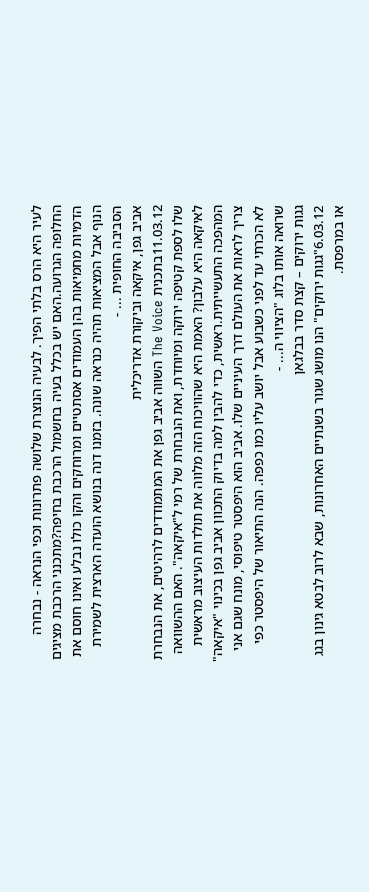לעיר היא הרס בלתי הפיך. לבעיה הנוצרת שלושה פתרונות וכפי הנראה - נבחרה החלופה הגרועה.האם יש בכלל בעיה בחשמול הרכבת בחיפה?מתכנני הרכבת מציגים הדמיות מחמיאות בהן העמודים אסתטיים ומרוחקים והקו כולו נבלע ואינו חוסם את הנוף אבל המציאות תהיה כנראה שונה. בזמנו דנה בנושא הועדה הארצית לשמירת הסביבה החופית ... -
אביב גפן, איקאה וביקורת אדריכלית
11.03.12בתכנית The Voice השווה אביב גפן את המתמודדים לרהיטים, את הנבחרת שלו לספת קטיפה ירוקה ומיוחדת, ואת הנבחרת של רמי ל"איקאה". האם ההשוואה לאיקאה היא עלבון? האמת היא שהוויכוח הזה מלווה את תולדות העיצוב מראשית המהפכה התעשייתית.ראשית, כדי להבין למה בדיוק התכוון אביב גפן בכינוי "איקאה" צריך לראות את העולם דרך העיניים שלו. אביב הוא היפסטר טיפוסי, מונח שגם אני לא הכרתי עד לפני כשבוע אבל יושב עליו כמו כפפה. הנה התיאור של היפסטר כפי שרואה אותו בלוג "הציווי ה... -
גגות ירוקים – קצת סדר בבלגאן
6.03.12"גגות ירוקים" הנו מושג שגור בשנתיים האחרונות, שבא לרוב לבטא גינון בגג או במרפסת.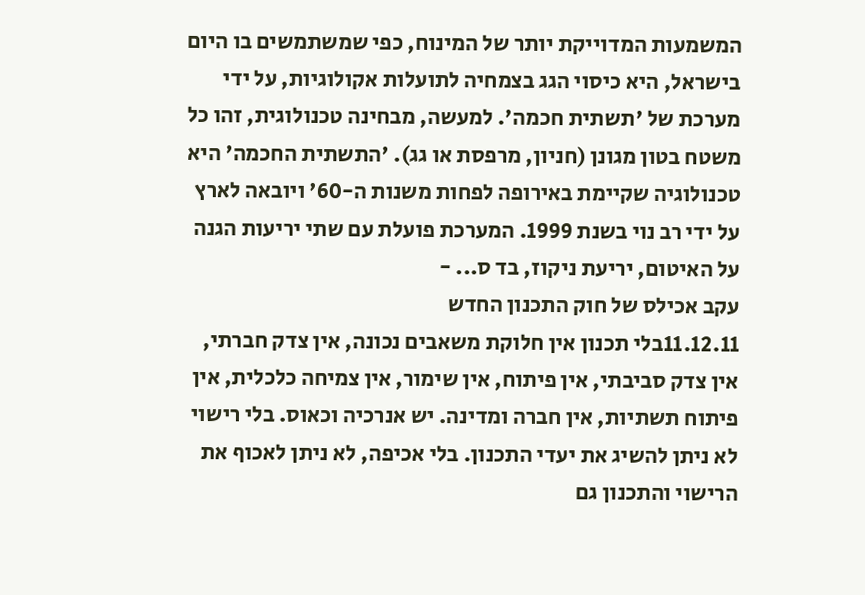המשמעות המדוייקת יותר של המינוח, כפי שמשתמשים בו היום בישראל, היא כיסוי הגג בצמחיה לתועלות אקולוגיות, על ידי מערכת של 'תשתית חכמה'. למעשה, מבחינה טכנולוגית, זהו כל משטח בטון מגונן (חניון, מרפסת או גג). 'התשתית החכמה' היא טכנולוגיה שקיימת באירופה לפחות משנות ה-60' ויובאה לארץ על ידי רב נוי בשנת 1999. המערכת פועלת עם שתי יריעות הגנה על האיטום, יריעת ניקוז, בד ס... -
עקב אכילס של חוק התכנון החדש
11.12.11בלי תכנון אין חלוקת משאבים נכונה, אין צדק חברתי, אין צדק סביבתי, אין פיתוח, אין שימור, אין צמיחה כלכלית, אין פיתוח תשתיות, אין חברה ומדינה. יש אנרכיה וכאוס. בלי רישוי לא ניתן להשיג את יעדי התכנון. בלי אכיפה, לא ניתן לאכוף את הרישוי והתכנון גם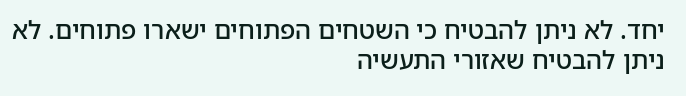יחד. לא ניתן להבטיח כי השטחים הפתוחים ישארו פתוחים. לא ניתן להבטיח שאזורי התעשיה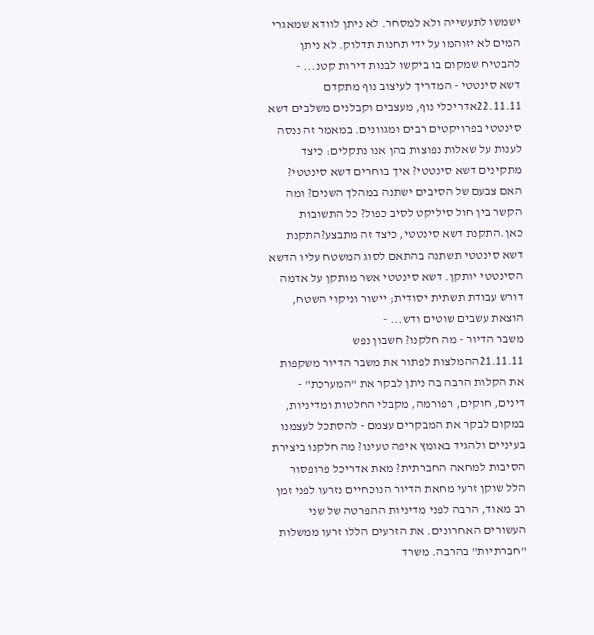ישמשו לתעשייה ולא למסחר. לא ניתן לוודא שמאגרי המים לא יזוהמו על ידי תחנות תדלוק. לא ניתן להבטיח שמקום בו ביקשו לבנות דירות קטנ... -
דשא סינטטי - המדריך לעיצוב נוף מתקדם
22.11.11אדריכלי נוף, מעצבים וקבלנים משלבים דשא סינטטי בפרויקטים רבים ומגוונים. במאמר זה ננסה לענות על שאלות נפוצות בהן אנו נתקלים: כיצד מתקינים דשא סינטטי? איך בוחרים דשא סינטטי? האם צבעם של הסיבים ישתנה במהלך השנים? ומה הקשר בין חול סיליקט לסיב כפול? כל התשובות כאן.התקנת דשא סינטטי, כיצד זה מתבצע?התקנת דשא סינטטי תשתנה בהתאם לסוג המשטח עליו הדשא הסינטטי יותקן. דשא סינטטי אשר מותקן על אדמה דורש עבודת תשתית יסודית; יישור וניקוי השטח, הוצאת עשבים שוטים ודש... -
משבר הדיור - מה חלקנו? חשבון נפש
21.11.11ההמלצות לפתור את משבר הדיור משקפות את הקלות הרבה בה ניתן לבקר את "המערכת" - דינים, חוקים, רפורמה, מקבלי החלטות ומדיניות, במקום לבקר את המבקרים עצמם - להסתכל לעצמנו בעיניים ולהגיד באומץ איפה טעינו? מה חלקנו ביצירת הסיבות למחאה החברתית? מאת אדריכל פרופסור הלל שוקן זרעי מחאת הדיור הנוכחיים נזרעו לפני זמן רב מאוד, הרבה לפני מדיניות ההפרטה של שני העשורים האחרונים. את הזרעים הללו זרעו ממשלות "חברתיות" בהרבה. משרד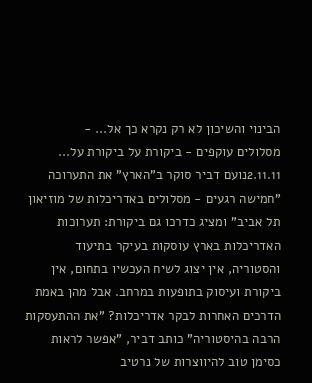הבינוי והשיכון לא רק נקרא כך אל... -
מסלולים עוקפים - ביקורת על ביקורת על...
2.11.11נועם דביר סוקר ב"הארץ" את התערוכה "חמישה רגעים - מסלולים באדריכלות של מוזיאון תל אביב" ומציג כדרכו גם ביקורת: תערוכות האדריכלות בארץ עוסקות בעיקר בתיעוד והסטוריה, אין יצוג לשיח העכשיו בתחום, אין ביקורת ועיסוק בתופעות במרחב. אבל מהן באמת הדרכים האחרות לבקר אדריכלות? "את ההתעסקות הרבה בהיסטוריה" כותב דביר, "אפשר לראות כסימן טוב להיווצרות של נרטיב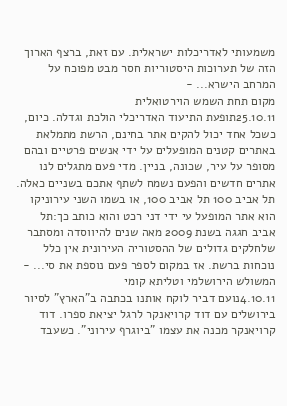משמעותי לאדריכלות ישראלית. עם זאת, ברצף הארוך הזה של תערוכות היסטוריות חסר מבט מפוכח על המרחב הישרא... -
מקום תחת השמש הוירטואלית
25.10.11תופעת התיעוד האדריכלי הולכת וגדלה. כיום, כשכל אחד יכול להקים אתר בחינם, הרשת מתמלאת באתרים קטנים המופעלים על ידי אנשים פרטיים ובהם מסופר על עיר, שכונה, בניין. מדי פעם מתגלים לנו אתרים חדשים והפעם נשמח לשתף אתכם בשניים כאלה. תל אביב 100 תל אביב 100, או בשמו השני עירוניקו הוא אתר המופעל עי ידי דני רכט והוא כותב כך:תל אביב חגגה בשנת 2009 מאה שנים להיווסדה ומסתבר שלחלקים גדולים של ההסטוריה העירונית אין כלל נוכחות ברשת. אז במקום לספר פעם נוספת את סי... -
המשולש הירושלמי וטליתא קומי
4.10.11נועם דביר לוקח אותנו בכתבה ב"הארץ" לסיור בירושלים עם דוד קרויאנקר לרגל יציאת ספרו. דוד קרויאנקר מכנה את עצמו "ביוגרף עירוני". כשעבד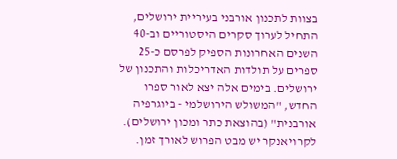בצוות לתכנון אורבני בעיריית ירושלים, התחיל לערוך סקרים היסטוריים וב-40 השנים האחרונות הספיק לפרסם כ-25 ספרים על תולדות האדריכלות והתכנון של ירושלים. בימים אלה יצא לאור ספרו החדש, "המשולש הירושלמי - ביוגרפיה אורבנית" (בהוצאת כתר ומכון ירושלים). לקרויאנקר יש מבט הפרוש לאורך זמן.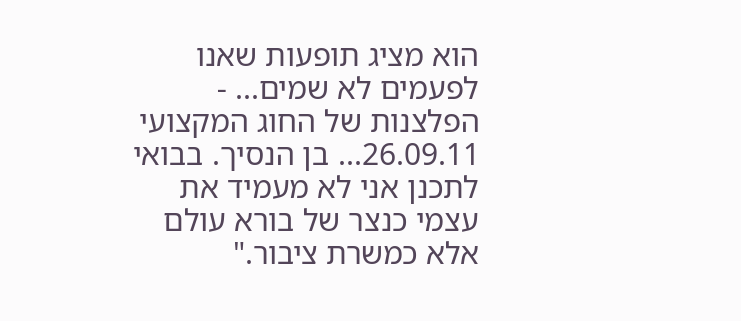הוא מציג תופעות שאנו לפעמים לא שמים... -
הפלצנות של החוג המקצועי
26.09.11... בן הנסיך. בבואי לתכנן אני לא מעמיד את עצמי כנצר של בורא עולם אלא כמשרת ציבור."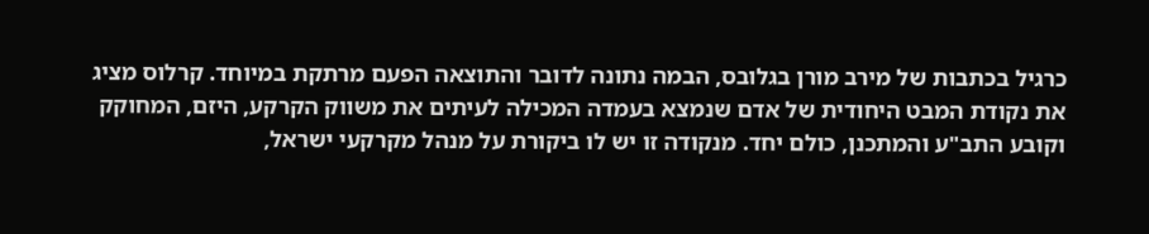כרגיל בכתבות של מירב מורן בגלובס, הבמה נתונה לדובר והתוצאה הפעם מרתקת במיוחד. קרלוס מציג את נקודת המבט היחודית של אדם שנמצא בעמדה המכילה לעיתים את משווק הקרקע, היזם, המחוקק וקובע התב"ע והמתכנן, כולם יחד. מנקודה זו יש לו ביקורת על מנהל מקרקעי ישראל,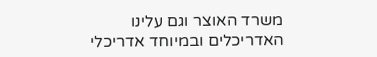משרד האוצר וגם עלינו האדריכלים ובמיוחד אדריכלי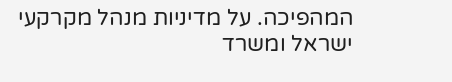המהפיכה. על מדיניות מנהל מקרקעי ישראל ומשרד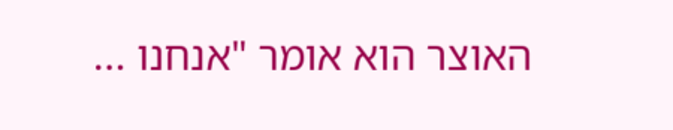האוצר הוא אומר "אנחנו ...